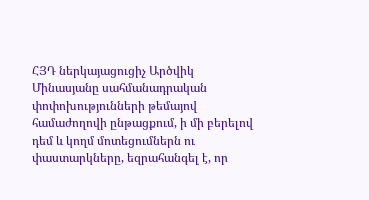ՀՅԴ ներկայացուցիչ Արծվիկ Մինասյանը սահմանադրական փոփոխությունների թեմայով համաժողովի ընթացքում, ի մի բերելով դեմ և կողմ մոտեցումներն ու փաստարկները, եզրահանգել է, որ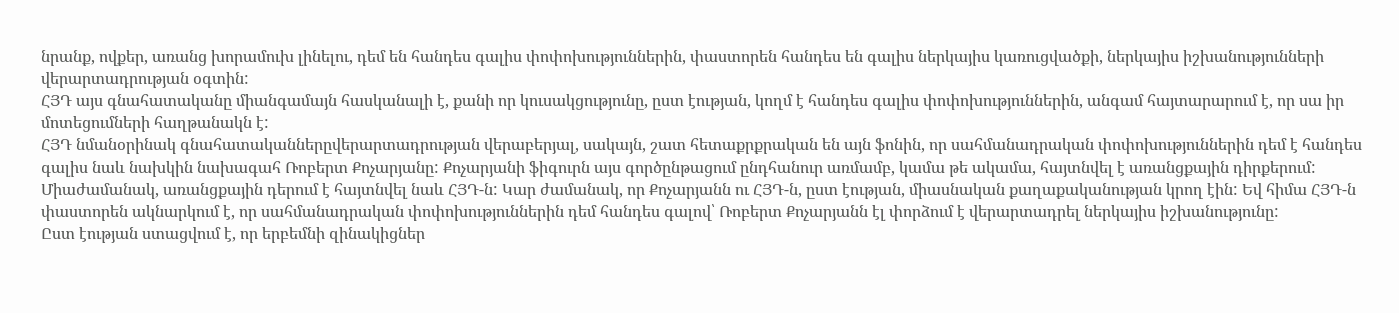նրանք, ովքեր, առանց խորամուխ լինելու, դեմ են հանդես գալիս փոփոխություններին, փաստորեն հանդես են գալիս ներկայիս կառուցվածքի, ներկայիս իշխանությունների վերարտադրության օգտին:
ՀՅԴ այս գնահատականը միանգամայն հասկանալի է, քանի որ կուսակցությունը, ըստ էության, կողմ է հանդես գալիս փոփոխություններին, անգամ հայտարարում է, որ սա իր մոտեցումների հաղթանակն է:
ՀՅԴ նմանօրինակ գնահատականներըվերարտադրության վերաբերյալ, սակայն, շատ հետաքրքրական են այն ֆոնին, որ սահմանադրական փոփոխություններին դեմ է հանդես գալիս նաև նախկին նախագահ Ռոբերտ Քոչարյանը: Քոչարյանի ֆիգուրն այս գործընթացում ընդհանուր առմամբ, կամա թե ակամա, հայտնվել է առանցքային դիրքերում: Միաժամանակ, առանցքային դերում է հայտնվել նաև ՀՅԴ-ն: Կար ժամանակ, որ Քոչարյանն ու ՀՅԴ-ն, ըստ էության, միասնական քաղաքականության կրող էին: Եվ հիմա ՀՅԴ-ն փաստորեն ակնարկում է, որ սահմանադրական փոփոխություններին դեմ հանդես գալով՝ Ռոբերտ Քոչարյանն էլ փորձում է վերարտադրել ներկայիս իշխանությունը:
Ըստ էության ստացվում է, որ երբեմնի զինակիցներ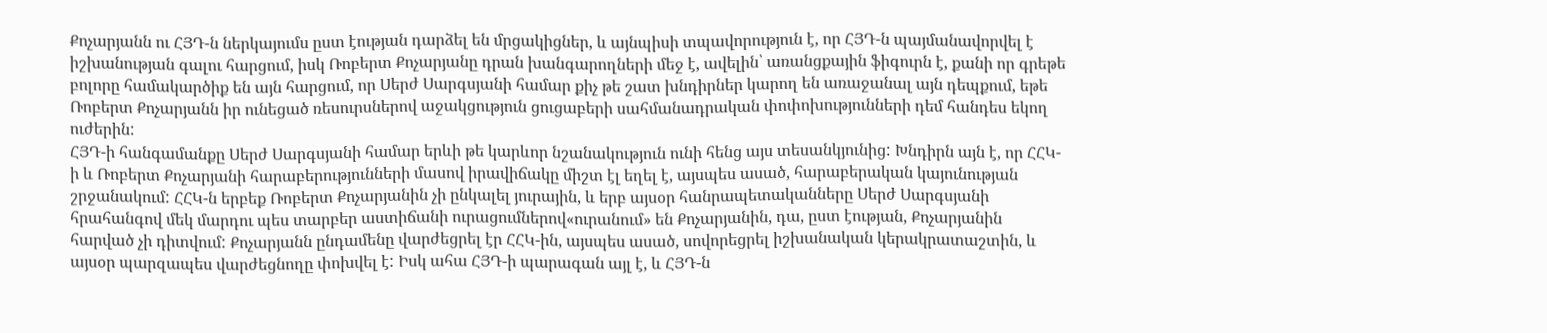Քոչարյանն ու ՀՅԴ-ն ներկայումս ըստ էության դարձել են մրցակիցներ, և այնպիսի տպավորություն է, որ ՀՅԴ-ն պայմանավորվել է իշխանության գալու հարցում, իսկ Ռոբերտ Քոչարյանը դրան խանգարողների մեջ է, ավելին՝ առանցքային ֆիգուրն է, քանի որ գրեթե բոլորը համակարծիք են այն հարցում, որ Սերժ Սարգսյանի համար քիչ թե շատ խնդիրներ կարող են առաջանալ այն դեպքում, եթե Ռոբերտ Քոչարյանն իր ունեցած ռեսուրսներով աջակցություն ցուցաբերի սահմանադրական փոփոխությունների դեմ հանդես եկող ուժերին:
ՀՅԴ-ի հանգամանքը Սերժ Սարգսյանի համար երևի թե կարևոր նշանակություն ունի հենց այս տեսանկյունից: Խնդիրն այն է, որ ՀՀԿ-ի և Ռոբերտ Քոչարյանի հարաբերությունների մասով իրավիճակը միշտ էլ եղել է, այսպես ասած, հարաբերական կայունության շրջանակում: ՀՀԿ-ն երբեք Ռոբերտ Քոչարյանին չի ընկալել յուրային, և երբ այսօր հանրապետականները Սերժ Սարգսյանի հրահանգով մեկ մարդու պես տարբեր աստիճանի ուրացումներով«ուրանում» են Քոչարյանին, դա, ըստ էության, Քոչարյանին հարված չի դիտվում: Քոչարյանն ընդամենը վարժեցրել էր ՀՀԿ-ին, այսպես ասած, սովորեցրել իշխանական կերակրատաշտին, և այսօր պարզապես վարժեցնողը փոխվել է: Իսկ ահա ՀՅԴ-ի պարագան այլ է, և ՀՅԴ-ն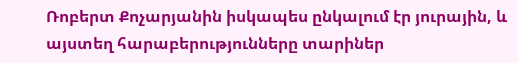Ռոբերտ Քոչարյանին իսկապես ընկալում էր յուրային, և այստեղ հարաբերությունները տարիներ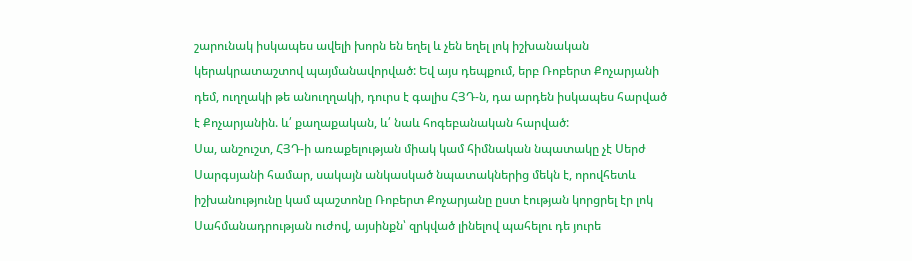շարունակ իսկապես ավելի խորն են եղել և չեն եղել լոկ իշխանական կերակրատաշտով պայմանավորված: Եվ այս դեպքում, երբ Ռոբերտ Քոչարյանի դեմ, ուղղակի թե անուղղակի, դուրս է գալիս ՀՅԴ-ն, դա արդեն իսկապես հարված է Քոչարյանին. և՛ քաղաքական, և՛ նաև հոգեբանական հարված:
Սա, անշուշտ, ՀՅԴ-ի առաքելության միակ կամ հիմնական նպատակը չէ Սերժ Սարգսյանի համար, սակայն անկասկած նպատակներից մեկն է, որովհետև իշխանությունը կամ պաշտոնը Ռոբերտ Քոչարյանը ըստ էության կորցրել էր լոկ Սահմանադրության ուժով, այսինքն՝ զրկված լինելով պահելու դե յուրե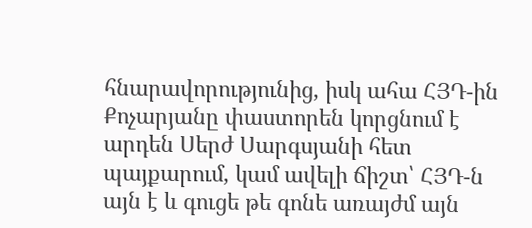հնարավորությունից, իսկ ահա ՀՅԴ-ին Քոչարյանը փաստորեն կորցնում է արդեն Սերժ Սարգսյանի հետ պայքարում, կամ ավելի ճիշտ՝ ՀՅԴ-ն այն է և գուցե թե գոնե առայժմ այն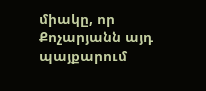միակը, որ Քոչարյանն այդ պայքարում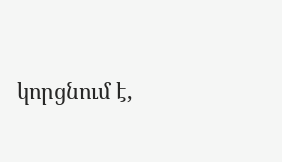կորցնում է,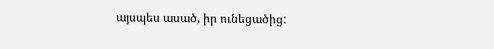այսպես ասած, իր ունեցածից: